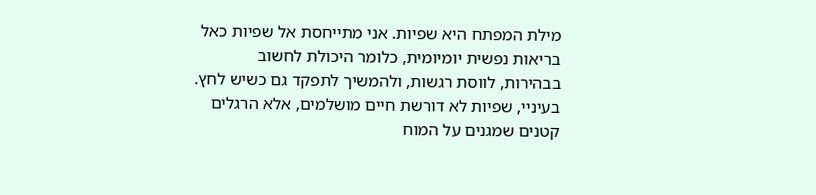מילת המפתח היא שפיות. אני מתייחסת אל שפיות כאל בריאות נפשית יומיומית, כלומר היכולת לחשוב בבהירות, לווסת רגשות, ולהמשיך לתפקד גם כשיש לחץ. בעיניי, שפיות לא דורשת חיים מושלמים, אלא הרגלים קטנים שמגנים על המוח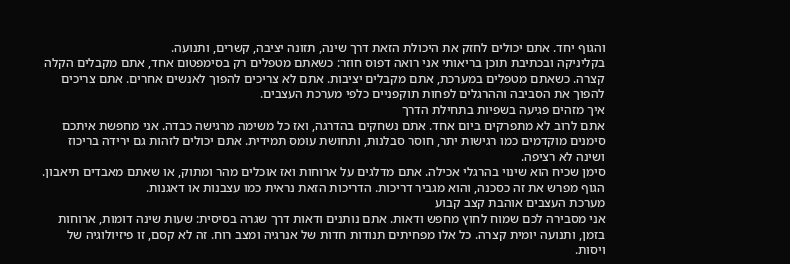והגוף יחד. אתם יכולים לחזק את היכולת הזאת דרך שינה, תזונה יציבה, קשרים, ותנועה.
בקליניקה ובכתיבת תוכן בריאותי אני רואה דפוס חוזר: כשאתם מטפלים רק בסימפטום אחד, אתם מקבלים הקלה קצרה. כשאתם מטפלים במערכת, אתם מקבלים יציבות. אתם לא צריכים להפוך לאנשים אחרים. אתם צריכים להפוך את הסביבה וההרגלים לפחות תוקפניים כלפי מערכת העצבים.
איך מזהים פגיעה בשפיות בתחילת הדרך
אתם לרוב לא מתפרקים ביום אחד. אתם נשחקים בהדרגה, ואז כל משימה מרגישה כבדה. אני מחפשת איתכם סימנים מוקדמים כמו רגישות יתר, חוסר סבלנות, ותחושת עומס תמידית. אתם יכולים לזהות גם ירידה בריכוז ושינה לא רציפה.
סימן שכיח הוא שינוי בהרגלי אכילה. אתם מדלגים על ארוחות ואז אוכלים מהר ומתוק, או שאתם מאבדים תיאבון. הגוף מפרש את זה כסכנה, והוא מגביר דריכות. הדריכות הזאת נראית כמו עצבנות או דאגנות.
מערכת העצבים אוהבת קצב קבוע
אני מסבירה לכם שמוח לחוץ מחפש ודאות. אתם נותנים ודאות דרך שגרה בסיסית: שעות שינה דומות, ארוחות בזמן, ותנועה יומית קצרה. כל אלו מפחיתים תנודות חדות של אנרגיה ומצב רוח. זה לא קסם, זו פיזיולוגיה של ויסות.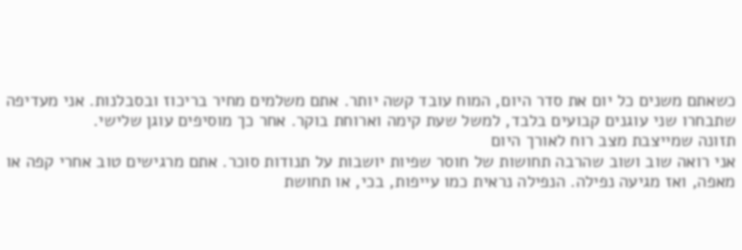כשאתם משנים כל יום את סדר היום, המוח עובד קשה יותר. אתם משלמים מחיר בריכוז ובסבלנות. אני מעדיפה שתבחרו שני עוגנים קבועים בלבד, למשל שעת קימה וארוחת בוקר. אחר כך מוסיפים עוגן שלישי.
תזונה שמייצבת מצב רוח לאורך היום
אני רואה שוב ושוב שהרבה תחושות של חוסר שפיות יושבות על תנודות סוכר. אתם מרגישים טוב אחרי קפה או מאפה, ואז מגיעה נפילה. הנפילה נראית כמו עייפות, בכי, או תחושת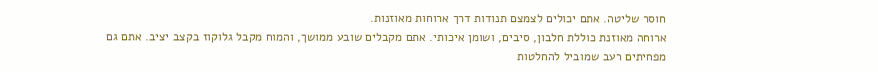חוסר שליטה. אתם יכולים לצמצם תנודות דרך ארוחות מאוזנות.
ארוחה מאוזנת כוללת חלבון, סיבים, ושומן איכותי. אתם מקבלים שובע ממושך, והמוח מקבל גלוקוז בקצב יציב. אתם גם מפחיתים רעב שמוביל להחלטות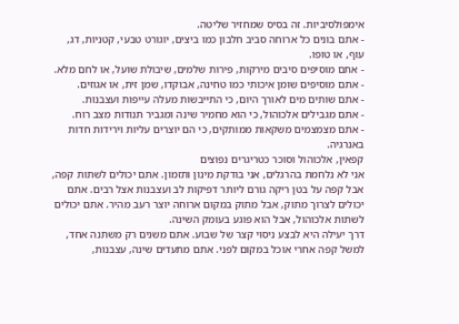אימפולסיביות. זה בסיס שמחזיר שליטה.
- אתם בונים כל ארוחה סביב חלבון כמו ביצים, יוגורט טבעי, קטניות, דג, עוף, או טופו.
- אתם מוסיפים סיבים מירקות, פירות שלמים, שיבולת שועל, או לחם מלא.
- אתם מוסיפים שומן איכותי כמו טחינה, אבוקדו, שמן זית, או אגוזים.
- אתם שותים מים לאורך היום, כי התייבשות מעלה עייפות ועצבנות.
- אתם מגבילים אלכוהול, כי הוא מחמיר שינה ומגביר תנודות מצב רוח.
- אתם מצמצמים משקאות ממותקים, כי הם יוצרים עליות וירידות חדות באנרגיה.
קפאין, אלכוהול וסוכר כטריגרים נפוצים
אני לא נלחמת בהרגלים, אני בודקת מינון ותזמון. אתם יכולים לשתות קפה, אבל קפה על בטן ריקה גורם ליותר דפיקות לב ועצבנות אצל רבים. אתם יכולים לצרוך מתוק, אבל מתוק במקום ארוחה יוצר רעב מהיר. אתם יכולים לשתות אלכוהול, אבל הוא פוגע בעומק השינה.
דרך יעילה היא לבצע ניסוי קצר של שבוע. אתם משנים רק משתנה אחד, למשל קפה אחרי אוכל במקום לפני. אתם מתעדים שינה, עצבנות,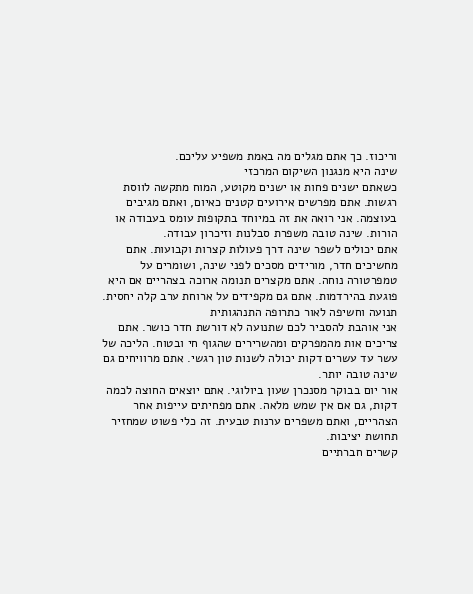וריכוז. כך אתם מגלים מה באמת משפיע עליכם.
שינה היא מנגנון השיקום המרכזי
כשאתם ישנים פחות או ישנים מקוטע, המוח מתקשה לווסת רגשות. אתם מפרשים אירועים קטנים כאיום, ואתם מגיבים בעוצמה. אני רואה את זה במיוחד בתקופות עומס בעבודה או הורות. שינה טובה משפרת סבלנות וזיכרון עבודה.
אתם יכולים לשפר שינה דרך פעולות קצרות וקבועות. אתם מחשיכים חדר, מורידים מסכים לפני שינה, ושומרים על טמפרטורה נוחה. אתם מקצרים תנומה ארוכה בצהריים אם היא פוגעת בהירדמות. אתם גם מקפידים על ארוחת ערב קלה יחסית.
תנועה וחשיפה לאור כתרופה התנהגותית
אני אוהבת להסביר לכם שתנועה לא דורשת חדר כושר. אתם צריכים אות מהמפרקים ומהשרירים שהגוף חי ובטוח. הליכה של עשר עד עשרים דקות יכולה לשנות טון רגשי. אתם מרוויחים גם שינה טובה יותר.
אור יום בבוקר מסנכרן שעון ביולוגי. אתם יוצאים החוצה לכמה דקות, גם אם אין שמש מלאה. אתם מפחיתים עייפות אחר הצהריים, ואתם משפרים ערנות טבעית. זה כלי פשוט שמחזיר תחושת יציבות.
קשרים חברתיים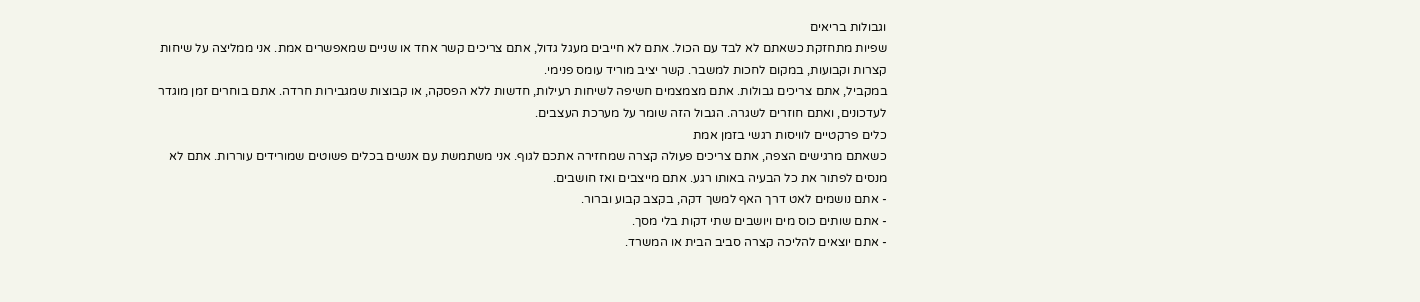וגבולות בריאים
שפיות מתחזקת כשאתם לא לבד עם הכול. אתם לא חייבים מעגל גדול, אתם צריכים קשר אחד או שניים שמאפשרים אמת. אני ממליצה על שיחות קצרות וקבועות, במקום לחכות למשבר. קשר יציב מוריד עומס פנימי.
במקביל, אתם צריכים גבולות. אתם מצמצמים חשיפה לשיחות רעילות, חדשות ללא הפסקה, או קבוצות שמגבירות חרדה. אתם בוחרים זמן מוגדר לעדכונים, ואתם חוזרים לשגרה. הגבול הזה שומר על מערכת העצבים.
כלים פרקטיים לוויסות רגשי בזמן אמת
כשאתם מרגישים הצפה, אתם צריכים פעולה קצרה שמחזירה אתכם לגוף. אני משתמשת עם אנשים בכלים פשוטים שמורידים עוררות. אתם לא מנסים לפתור את כל הבעיה באותו רגע. אתם מייצבים ואז חושבים.
- אתם נושמים לאט דרך האף למשך דקה, בקצב קבוע וברור.
- אתם שותים כוס מים ויושבים שתי דקות בלי מסך.
- אתם יוצאים להליכה קצרה סביב הבית או המשרד.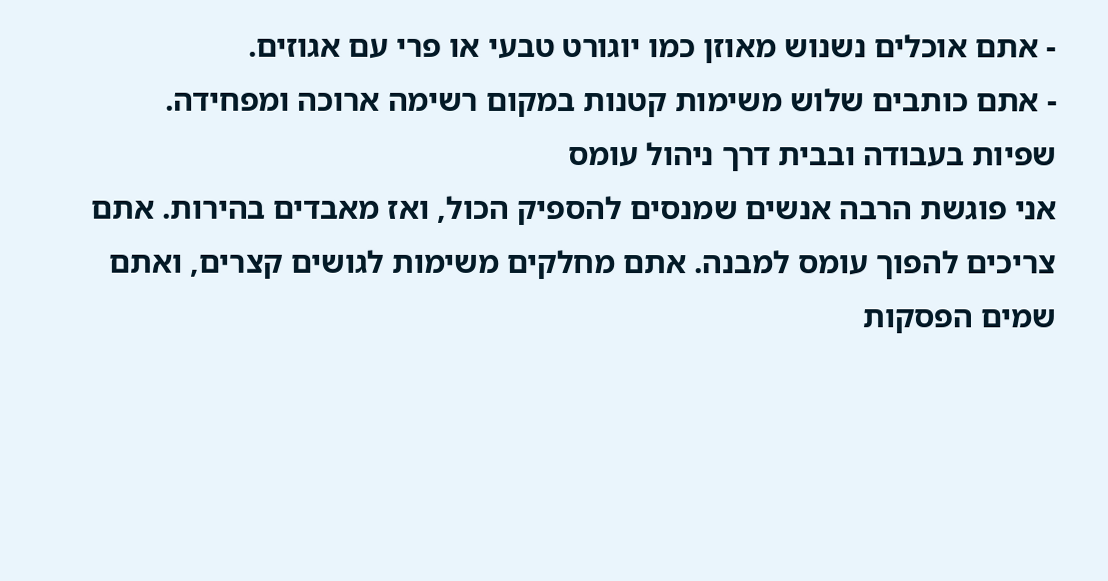- אתם אוכלים נשנוש מאוזן כמו יוגורט טבעי או פרי עם אגוזים.
- אתם כותבים שלוש משימות קטנות במקום רשימה ארוכה ומפחידה.
שפיות בעבודה ובבית דרך ניהול עומס
אני פוגשת הרבה אנשים שמנסים להספיק הכול, ואז מאבדים בהירות. אתם צריכים להפוך עומס למבנה. אתם מחלקים משימות לגושים קצרים, ואתם שמים הפסקות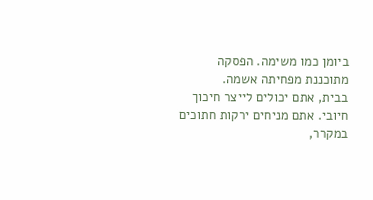ביומן כמו משימה. הפסקה מתוכננת מפחיתה אשמה.
בבית, אתם יכולים לייצר חיכוך חיובי. אתם מניחים ירקות חתוכים במקרר,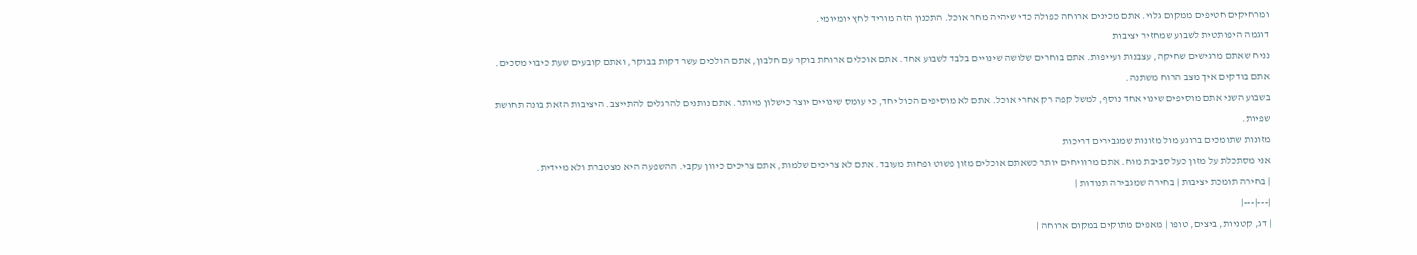ומרחיקים חטיפים ממקום גלוי. אתם מכינים ארוחה כפולה כדי שיהיה מחר אוכל. התכנון הזה מוריד לחץ יומיומי.
דוגמה היפותטית לשבוע שמחזיר יציבות
נניח שאתם מרגישים שחיקה, עצבנות ועייפות. אתם בוחרים שלושה שינויים בלבד לשבוע אחד. אתם אוכלים ארוחת בוקר עם חלבון, אתם הולכים עשר דקות בבוקר, ואתם קובעים שעת כיבוי מסכים. אתם בודקים איך מצב הרוח משתנה.
בשבוע השני אתם מוסיפים שינוי אחד נוסף, למשל קפה רק אחרי אוכל. אתם לא מוסיפים הכול יחד, כי עומס שינויים יוצר כישלון מיותר. אתם נותנים להרגלים להתייצב. היציבות הזאת בונה תחושת שפיות.
מזונות שתומכים ברוגע מול מזונות שמגבירים דריכות
אני מסתכלת על מזון כעל סביבת מוח. אתם מרוויחים יותר כשאתם אוכלים מזון פשוט ופחות מעובד. אתם לא צריכים שלמות, אתם צריכים כיוון עקבי. ההשפעה היא מצטברת ולא מיידית.
| בחירה תומכת יציבות | בחירה שמגבירה תנודות |
|---|---|
| דג, קטניות, ביצים, טופו | מאפים מתוקים במקום ארוחה |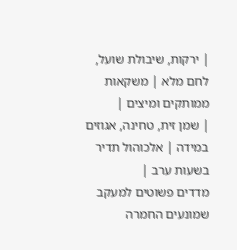| ירקות, שיבולת שועל, לחם מלא | משקאות ממותקים ומיצים |
| שמן זית, טחינה, אגוזים במידה | אלכוהול תדיר בשעות ערב |
מדדים פשוטים למעקב שמונעים החמרה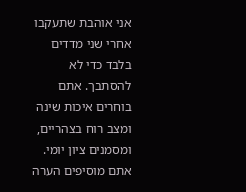אני אוהבת שתעקבו אחרי שני מדדים בלבד כדי לא להסתבך. אתם בוחרים איכות שינה ומצב רוח בצהריים, ומסמנים ציון יומי. אתם מוסיפים הערה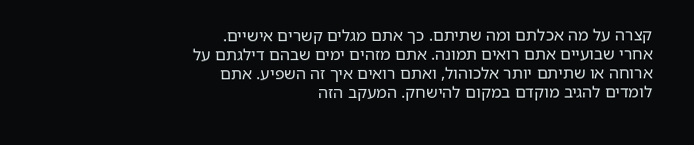קצרה על מה אכלתם ומה שתיתם. כך אתם מגלים קשרים אישיים.
אחרי שבועיים אתם רואים תמונה. אתם מזהים ימים שבהם דילגתם על ארוחה או שתיתם יותר אלכוהול, ואתם רואים איך זה השפיע. אתם לומדים להגיב מוקדם במקום להישחק. המעקב הזה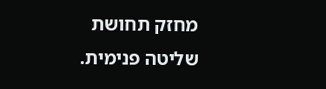מחזק תחושת שליטה פנימית.